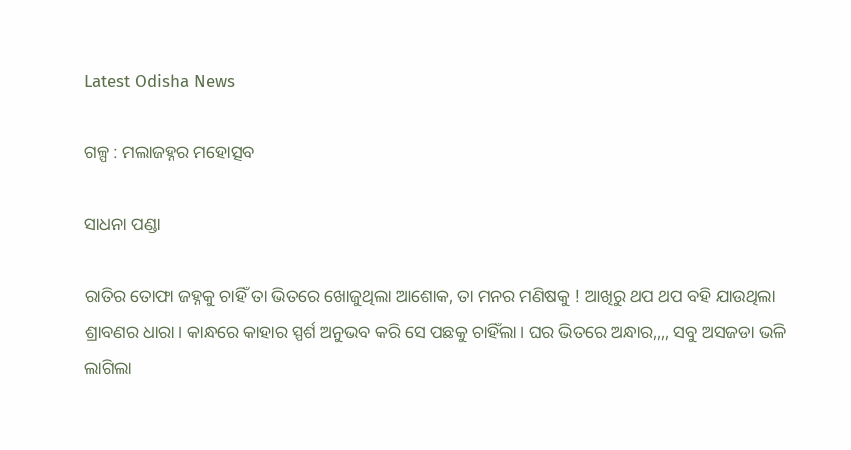Latest Odisha News

ଗଳ୍ପ : ମଲାଜହ୍ନର ମହୋତ୍ସବ

ସାଧନା ପଣ୍ଡା

ରାତିର ତୋଫା ଜହ୍ନକୁ ଚାହିଁ ତା ଭିତରେ ଖୋଜୁଥିଲା ଆଶୋକ, ତା ମନର ମଣିଷକୁ ! ଆଖିରୁ ଥପ ଥପ ବହି ଯାଉଥିଲା ଶ୍ରାବଣର ଧାରା। କାନ୍ଧରେ କାହାର ସ୍ପର୍ଶ ଅନୁଭବ କରି ସେ ପଛକୁ ଚାହିଁଲା। ଘର ଭିତରେ ଅନ୍ଧାର,,,, ସବୁ ଅସଜଡା ଭଳି ଲାଗିଲା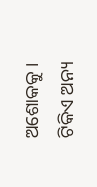ଅଶୋକକୁ । ଟିକିଏ ଅନ୍ୟ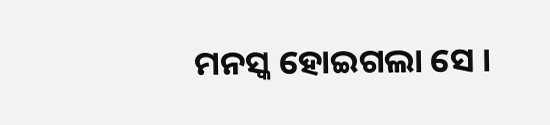ମନସ୍କ ହୋଇଗଲା ସେ ।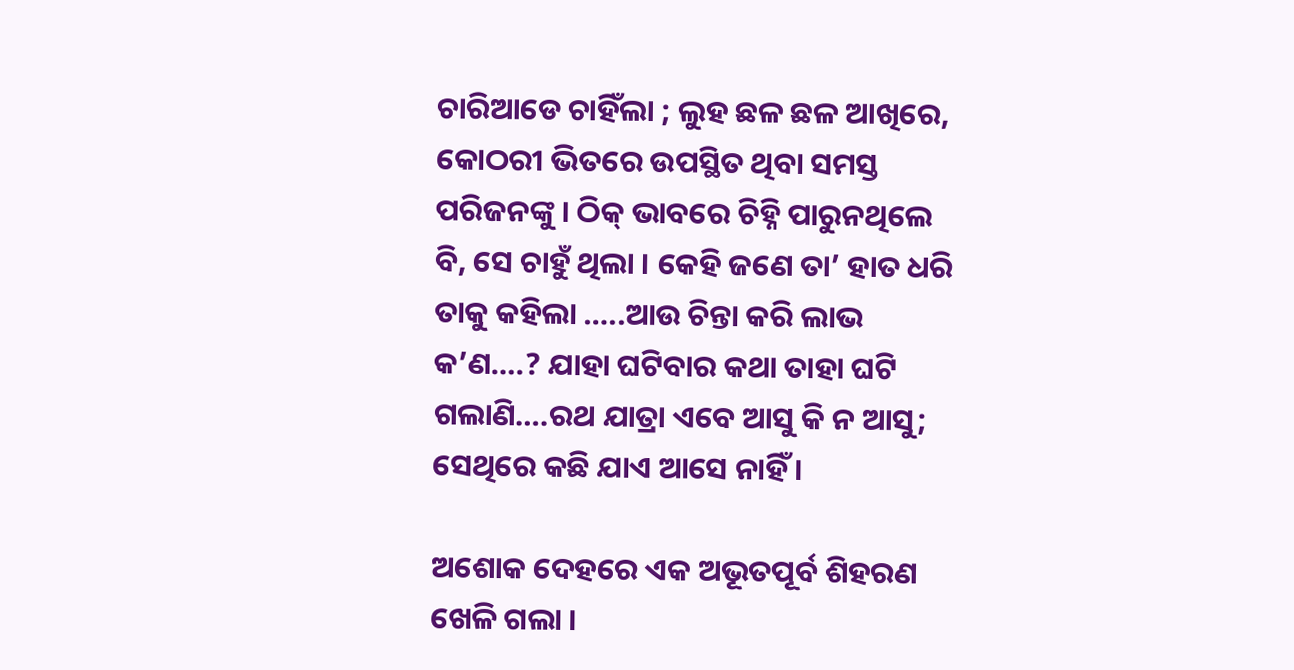ଚାରିଆଡେ ଚାହିଁଲା ; ଲୁହ ଛଳ ଛଳ ଆଖିରେ, କୋଠରୀ ଭିତରେ ଉପସ୍ଥିତ ଥିବା ସମସ୍ତ ପରିଜନଙ୍କୁ । ଠିକ୍ ଭାବରେ ଚିହ୍ନି ପାରୁନଥିଲେ ବି, ସେ ଚାହୁଁ ଥିଲା । କେହି ଜଣେ ତା’ ହାତ ଧରି ତାକୁ କହିଲା …..ଆଉ ଚିନ୍ତା କରି ଲାଭ କ’ଣ….? ଯାହା ଘଟିବାର କଥା ତାହା ଘଟି ଗଲାଣି….ରଥ ଯାତ୍ରା ଏବେ ଆସୁ କି ନ ଆସୁ; ସେଥିରେ କଛି ଯାଏ ଆସେ ନାହିଁ ।

ଅଶୋକ ଦେହରେ ଏକ ଅଭୂତପୂର୍ବ ଶିହରଣ ଖେଳି ଗଲା ।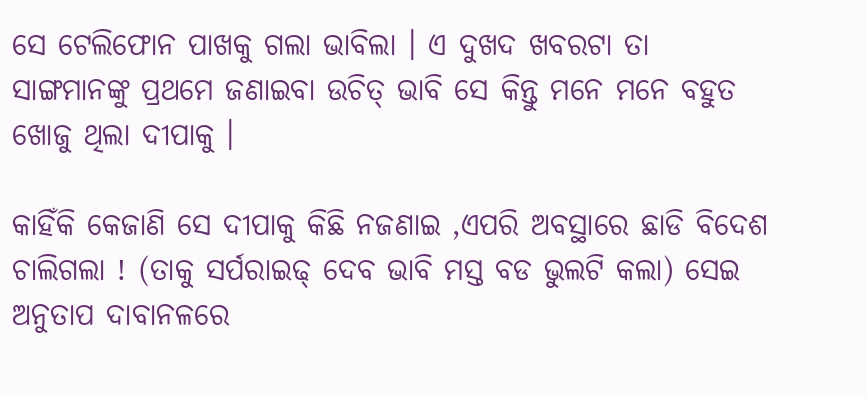ସେ ଟେଲିଫୋନ ପାଖକୁ ଗଲା ଭାବିଲା । ଏ ଦୁଖଦ ଖବରଟା ତା ସାଙ୍ଗମାନଙ୍କୁ ପ୍ରଥମେ ଜଣାଇବା ଉଚିତ୍ ଭାବି ସେ କିନ୍ତୁ ମନେ ମନେ ବହୁତ ଖୋଜୁ ଥିଲା ଦୀପାକୁ ।

କାହିଁକି କେଜାଣି ସେ ଦୀପାକୁ କିଛି ନଜଣାଇ ,ଏପରି ଅବସ୍ଥାରେ ଛାଡି ବିଦେଶ ଚାଲିଗଲା ! (ତାକୁ ସର୍ପରାଇଢ୍ ଦେବ ଭାବି ମସ୍ତ ବଡ ଭୁଲଟି କଲା) ସେଇ ଅନୁତାପ ଦାବାନଳରେ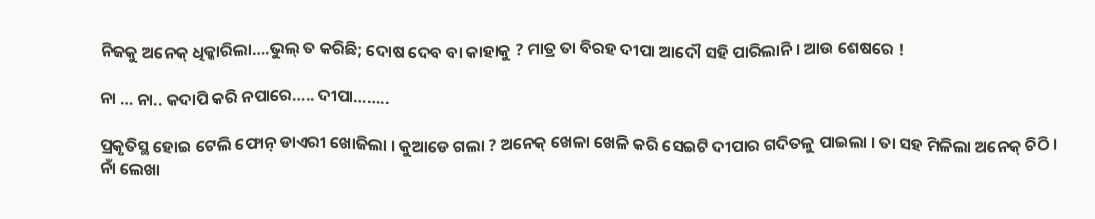ନିଜକୁ ଅନେକ୍ ଧିକ୍କାରିଲା….ଭୁଲ୍ ତ କରିଛି; ଦୋଷ ଦେବ ବା କାହାକୁ ? ମାତ୍ର ତା ବିରହ ଦୀପା ଆଦୌ ସହି ପାରିଲାନି । ଆଉ ଶେଷରେ !

ନା … ନା.. କଦାପି କରି ନପାରେ….. ଦୀପା……..

ପ୍ରକୃତିସ୍ଥ ହୋଇ ଟେଲି ଫୋନ୍ ଡାଏରୀ ଖୋଜିଲା । କୁଆଡେ ଗଲା ? ଅନେକ୍ ଖେଳା ଖେଳି କରି ସେଇଟି ଦୀପାର ଗଦିତଳୁ ପାଇଲା । ତା ସହ ମିଳିଲା ଅନେକ୍ ଚିଠି । ନାଁ ଲେଖା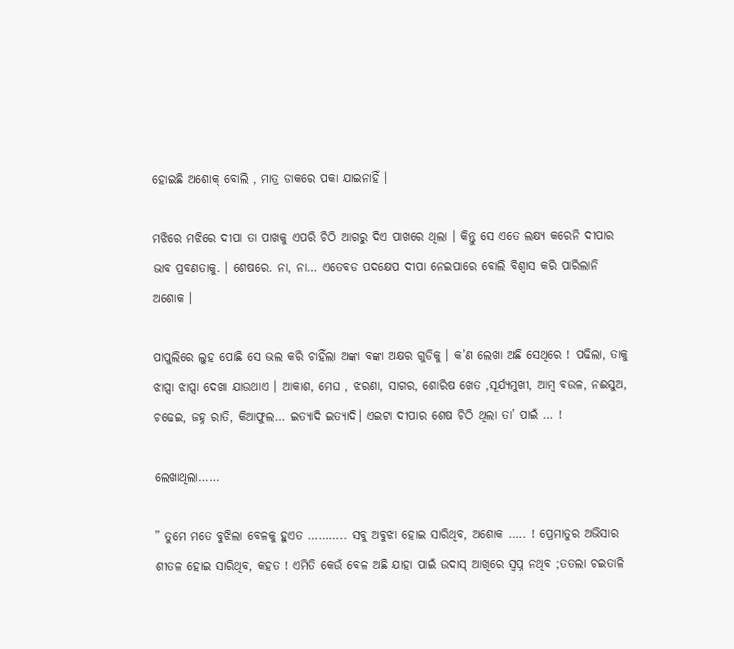ହୋଇଛି ଅଶୋକ୍ ବୋଲି , ମାତ୍ର ଡାକରେ ପକା ଯାଇନାହିଁ ।

ମଝିରେ ମଝିରେ ଦୀପା ତା ପାଖକୁ ଏପରି ଚିଠି ଆଗରୁ ଦିଏ ପାଖରେ ଥିଲା । କିନ୍ତୁ ସେ ଏତେ ଲକ୍ଷ୍ୟ କରେନି ଦୀପାର ଭାବ ପ୍ରବଣତାକୁ. । ଶେଷରେ. ନା, ନା… ଏତେବଡ ପଦକ୍ଷେପ ଦୀପା ନେଇପାରେ ବୋଲି ବିଶ୍ଵାସ କରି ପାରିଲାନି ଅଶୋକ ।

ପାପୁଲିରେ ଲୁହ ପୋଛି ସେ ଭଲ କରି ଚାହିଁଲା ଅଙ୍କା ବଙ୍କା ଅକ୍ଷର ଗୁଡିକୁ । କ’ଣ ଲେଖା ଅଛି ସେଥିରେ ! ପଢିଲା, ତାକୁ ଝାପ୍ସା ଝାପ୍ସା ଦେଖା ଯାଉଥାଏ । ଆକାଶ, ମେଘ , ଝରଣା, ସାଗର, ଶୋରିଷ ଖେତ ,ସୂର୍ଯ୍ୟମୁଖୀ, ଆମ୍ବ ବଉଳ, ନଈସୁଅ, ଚଢେଇ, ଜହ୍ନ ରାତି, କିଆଫୁଲ… ଇତ୍ୟାଦି ଇତ୍ୟାଦି। ଏଇଟା ଦୀପାର ଶେଷ ଚିଠି ଥିଲା ତା’ ପାଇଁ … !

ଲେଖାଥିଲା……

” ତୁମେ ମତେ ବୁଝିଲା ବେଳକୁ ହୁଏତ ……….. ସବୁ ଅବୁଝା ହୋଇ ସାରିଥିବ, ଅଶୋକ ….. ! ପ୍ରେମାତୁର ଅଭିସାର
ଶୀତଳ ହୋଇ ସାରିଥିବ, କହତ ! ଏମିତି କେଉଁ ବେଳ ଅଛି ଯାହା ପାଇଁ ଉଦାସ୍ ଆଖିରେ ସ୍ୱପ୍ନ ନଥିବ ;ତତଲା ଚଇତାଳି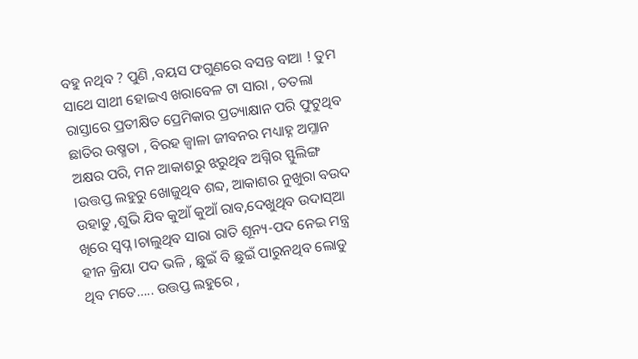ବହୁ ନଥିବ ? ପୁଣି ,ବୟସ ଫଗୁଣରେ ବସନ୍ତ ବାଆ ! ତୁମ ସାଥେ ସାଥୀ ହୋଇଏ ଖରାବେଳ ଟା ସାରା , ତତଲା ରାସ୍ତାରେ ପ୍ରତୀକ୍ଷିତ ପ୍ରେମିକାର ପ୍ରତ୍ୟାକ୍ଷାନ ପରି ଫୁଟୁଥିବ ଛାତିର ଉଷ୍ମତା , ବିରହ ଜ୍ୱାଳା ଜୀବନର ମଧ୍ୟାହ୍ନ ଅମ୍ଳାନ ଅକ୍ଷର ପରି, ମନ ଆକାଶରୁ ଝରୁଥିବ ଅଗ୍ନିର ସ୍ଫୁଲିଙ୍ଗ ।ଉତ୍ତପ୍ତ ଲହୁରୁ ଖୋଜୁଥିବ ଶବ୍ଦ, ଆକାଶର ନୁଖୁରା ବଉଦ ଉହାଡୁ ,ଶୁଭି ଯିବ କୁଆଁ କୁଆଁ ରାବ,ଦେଖୁଥିବ ଉଦାସ୍ଆ ଖିରେ ସ୍ୱପ୍ନ ।ଚାଲୁଥିବ ସାରା ରାତି ଶୂନ୍ୟ-ପଦ ନେଇ ମନ୍ତ୍ର ହୀନ କ୍ରିୟା ପଦ ଭଳି , ଛୁଇଁ ବି ଛୁଇଁ ପାରୁନଥିବ ଲୋଡୁ ଥିବ ମତେ….. ଉତ୍ତପ୍ତ ଲହୁରେ ,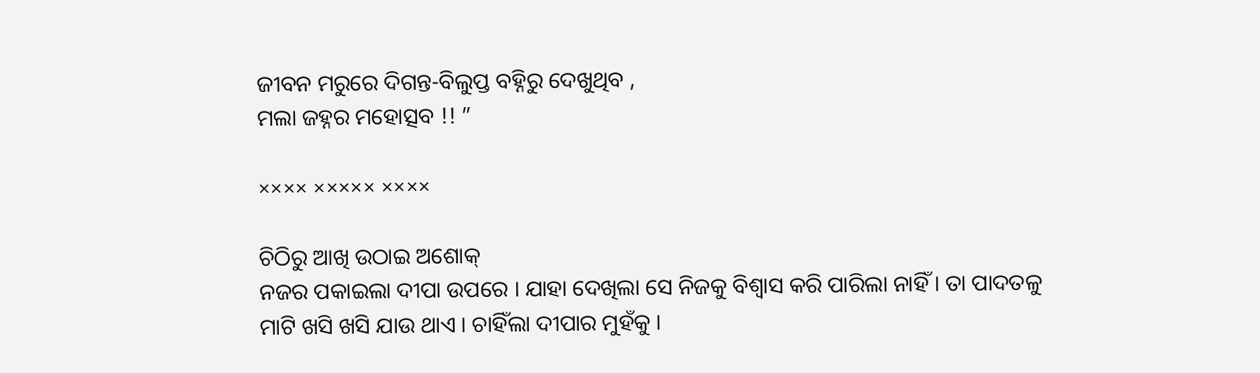ଜୀବନ ମରୁରେ ଦିଗନ୍ତ-ବିଲୁପ୍ତ ବହ୍ନିରୁ ଦେଖୁଥିବ ,
ମଲା ଜହ୍ନର ମହୋତ୍ସବ !! ”

×××× ××××× ××××

ଚିଠିରୁ ଆଖି ଉଠାଇ ଅଶୋକ୍
ନଜର ପକାଇଲା ଦୀପା ଉପରେ । ଯାହା ଦେଖିଲା ସେ ନିଜକୁ ବିଶ୍ବାସ କରି ପାରିଲା ନାହିଁ । ତା ପାଦତଳୁ ମାଟି ଖସି ଖସି ଯାଉ ଥାଏ । ଚାହିଁଲା ଦୀପାର ମୁହଁକୁ ।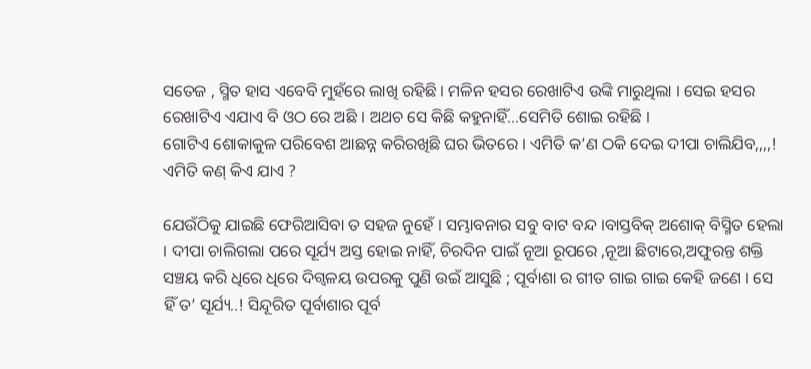ସତେଜ , ସ୍ମିତ ହାସ ଏବେବି ମୁହଁରେ ଲାଖି ରହିଛି । ମଳିନ ହସର ରେଖାଟିଏ ଉଙ୍କି ମାରୁଥିଲା । ସେଇ ହସର ରେଖାଟିଏ ଏଯାଏ ବି ଓଠ ରେ ଅଛି । ଅଥଚ ସେ କିଛି କହୁନାହିଁ…ସେମିତି ଶୋଇ ରହିଛି ।
ଗୋଟିଏ ଶୋକାକୁଳ ପରିବେଶ ଆଛନ୍ନ କରିରଖିଛି ଘର ଭିତରେ । ଏମିତି କ’ଣ ଠକି ଦେଇ ଦୀପା ଚାଲିଯିବ,,,,! ଏମିତି କଣ୍ କିଏ ଯାଏ ?

ଯେଉଁଠିକୁ ଯାଇଛି ଫେରିଆସିବା ତ ସହଜ ନୁହେଁ । ସମ୍ଭାବନାର ସବୁ ବାଟ ବନ୍ଦ ।ବାସ୍ତବିକ୍ ଅଶୋକ୍ ବିସ୍ମିତ ହେଲା । ଦୀପା ଚାଲିଗଲା ପରେ ସୂର୍ଯ୍ୟ ଅସ୍ତ ହୋଇ ନାହିଁ, ଚିରଦିନ ପାଇଁ ନୂଆ ରୂପରେ ,ନୂଆ ଛିଟାରେ,ଅଫୁରନ୍ତ ଶକ୍ତି ସଞ୍ଚୟ କରି ଧିରେ ଧିରେ ଦିଗ୍ବଳୟ ଉପରକୁ ପୁଣି ଉଇଁ ଆସୁଛି ; ପୂର୍ବାଶା ର ଗୀତ ଗାଇ ଗାଇ କେହି ଜଣେ । ସେ ହିଁ ତ’ ସୂର୍ଯ୍ୟ..! ସିନ୍ଦୂରିତ ପୂର୍ବାଶାର ପୂର୍ବ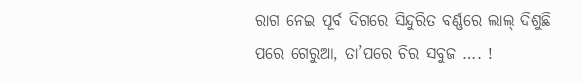ରାଗ ନେଇ ପୂର୍ବ ଦିଗରେ ସିନ୍ଦୁରିତ ବର୍ଣ୍ଣରେ ଲାଲ୍ ଦିଶୁଛି ପରେ ଗେରୁଆ, ତା’ପରେ ଚିର ସବୁଜ …. !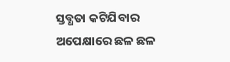ସ୍ତବ୍ଧତା କଟିଯିବାର ଅପେକ୍ଷାରେ ଛଳ ଛଳ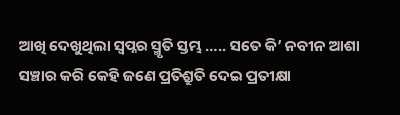ଆଖି ଦେଖୁଥିଲା ସ୍ୱପ୍ନର ସ୍ମୃତି ସ୍ତମ୍ଭ ….. ସତେ କି’ ନବୀନ ଆଶା ସଞ୍ଚାର କରି କେହି ଜଣେ ପ୍ରତିଶ୍ରୁତି ଦେଇ ପ୍ରତୀକ୍ଷା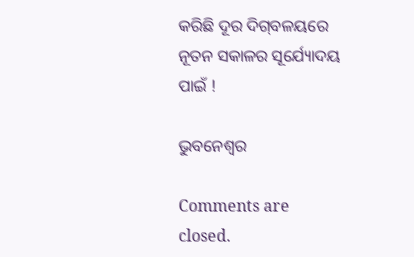କରିଛି ଦୂର ଦିଗ୍‌ବଳୟରେ ନୂତନ ସକାଳର ସୂର୍ଯ୍ୟୋଦୟ ପାଇଁ !

ଭୁବନେଶ୍ବର

Comments are closed.